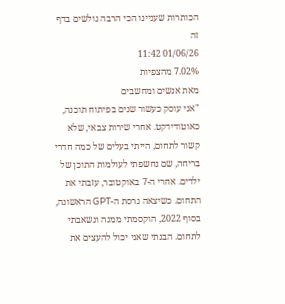הכותרות שעניינו הכי הרבה גולשים בדף זה
01/06/26 11:42
7.02% מהצפיות
מאת אנשים ומחשבים
"אני עוסק כעשור שנים בפיתוח תוכנה, כאוטודידקט. אחרי שירות צבאי, שלא קשור לתחום, הייתי בעלים של כמה חדרי בריחה, שם נחשפתי לעולמות התוכן של ילדים. אחרי ה-7 באוקטובר, עזבתי את התחום. כשיצאה גרסת ה-GPT הראשונה, בסוף 2022, הוקסמתי ממנה ונשאבתי לתחום. הבנתי שאני יכול להעצים את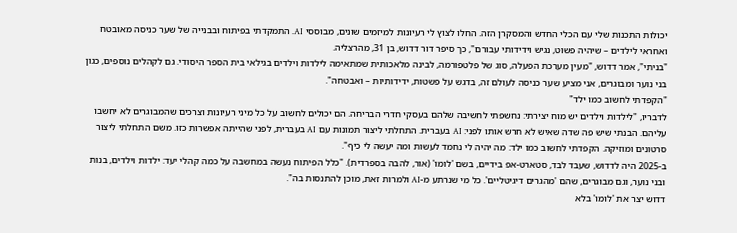יכולות התכנות שלי עם הכלי החדש והמסקרן הזה. החלו לצוץ לי רעיונות למיזמים שונים, מבוססי AI. התמקדתי בפיתוח ובבנייה של שער כניסה מאובטח ואחראי לילדים – שיהיה פשוט, נגיש וידידותי עבורם", כך סיפר דור דדוש, בן 31, מהרצליה.
"בניתי", אמר דדוש, "מעין מערכת הפעלה, סוג של פלטפורמה, לבינה מלאכותית שמתאימה לילדות וילדים בגילאי בית הספר היסודי. גם לקהלים נוספים, כגון בני נוער ומבוגרים, אני מציע שער כניסה לעולם זה, בדגש על פשטות, ידידותיות – ואבטחה".
"הקפדתי לחשוב כמו ילד"
לדבריו, "לילדות וילדים יש מוח יצירתי: נחשפתי לחשיבה שלהם בעסקי חדרי הבריחה. הם יכולים לחשוב על כל מיני רעיונות וצרכים שהמבוגרים לא יחשבו עליהם. הבנתי שיש פה שדה שאיש לא חרש אותו לפני: AI בעברית. התחלתי ליצור תמונות עם AI בעברית, לפני שהייתה אפשרות כזו. משם התחלתי ליצור סרטונים ומוזיקה. הקפדתי לחשוב כמו ילד: מה יהיה לי נחמד לעשות ומה יעשה לי כיף".
ב-2025 היה לדדוש, שעבד לבד, סטארט-אפ בידיים, בשם 'לומו' (אור, להבה בספרדית). "כלל הפיתוח נעשה במחשבה על כמה קהלי יעד: ילדות וילדים, בנות ובני נוער, וגם מבוגרים, שהם 'מהגרים דיגיטליים'. כל מי שנרתע מ-AI ולמרות זאת, מוכן להתנסות בה".
דדוש יצר את 'לומו' בלא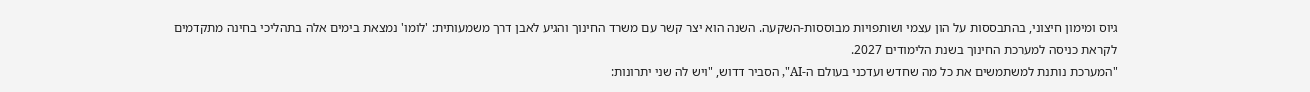גיוס ומימון חיצוני, בהתבססות על הון עצמי ושותפויות מבוססות-השקעה. השנה הוא יצר קשר עם משרד החינוך והגיע לאבן דרך משמעותית: 'לומו' נמצאת בימים אלה בתהליכי בחינה מתקדמים לקראת כניסה למערכת החינוך בשנת הלימודים 2027.
"המערכת נותנת למשתמשים את כל מה שחדש ועדכני בעולם ה-AI", הסביר דדוש, "ויש לה שני יתרונות: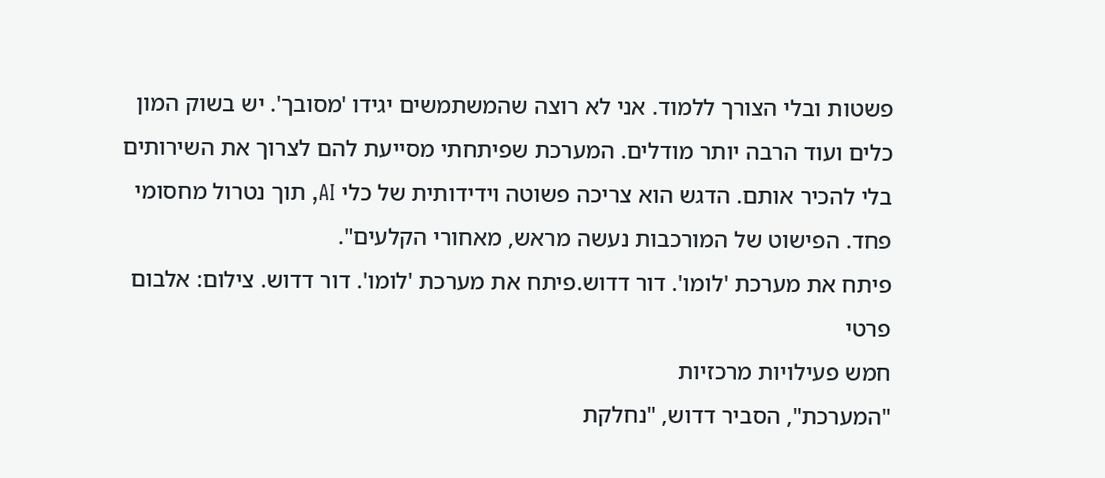פשטות ובלי הצורך ללמוד. אני לא רוצה שהמשתמשים יגידו 'מסובך'. יש בשוק המון כלים ועוד הרבה יותר מודלים. המערכת שפיתחתי מסייעת להם לצרוך את השירותים בלי להכיר אותם. הדגש הוא צריכה פשוטה וידידותית של כלי AI, תוך נטרול מחסומי פחד. הפישוט של המורכבות נעשה מראש, מאחורי הקלעים".
פיתח את מערכת 'לומו'. דור דדוש.פיתח את מערכת 'לומו'. דור דדוש. צילום: אלבום פרטי
חמש פעילויות מרכזיות
"המערכת", הסביר דדוש, "נחלקת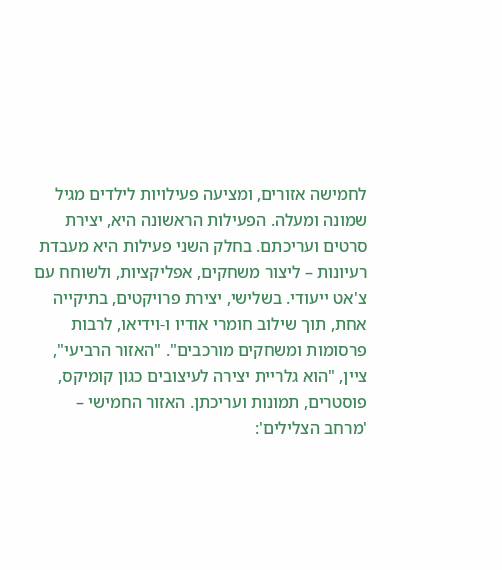לחמישה אזורים, ומציעה פעילויות לילדים מגיל שמונה ומעלה. הפעילות הראשונה היא, יצירת סרטים ועריכתם. בחלק השני פעילות היא מעבדת רעיונות – ליצור משחקים, אפליקציות, ולשוחח עם צ'אט ייעודי. בשלישי, יצירת פרויקטים, בתיקייה אחת, תוך שילוב חומרי אודיו ו-וידיאו, לרבות פרסומות ומשחקים מורכבים". "האזור הרביעי", ציין, "הוא גלריית יצירה לעיצובים כגון קומיקס, פוסטרים, תמונות ועריכתן. האזור החמישי – 'מרחב הצלילים':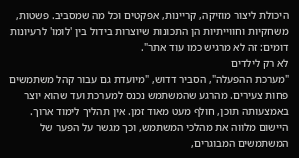היכולת ליצור מוזיקה, קריינות, אפקטים וכל מה שמסביב. פשטות, משחקיות וחווייתיות הן התכונות שיוצרות בידול בין 'לומו' לרעיונות דומים: זה לא מרגיש כמו עוד אתר".
לא רק לילדים
"מערכת ההפעלה", הסביר דדוש, "מיועדת גם עבור קהל משתמשים פחות צעירים. מהרגע שהמשתמש נכנס למערכת ועד שהוא יוצר באמצעותה תוכן, חולף מעט מאוד זמן. אין תהליך לימוד ארוך. היישום מלווה את מהלכי המשתמש, וכך מגשר על הפער של המשתמשים המבוגרים,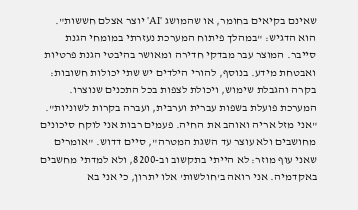שאינם בקיאים בחומר, או שהמושג 'AI' יוצר אצלם חששות".
הוא הדגיש: "במהלך פיתוח המערכת נעזרתי במומחי הגנת סייבר. המוצר עבר מבדקי חדירה ומאושר בהיבטי הגנת פרטיות ואבטחת מידע. בנוסף, להורי הילדים יש שתי יכולות חשובות: בקרה והגבלת שימוש, ויכולת לצפות בכל התכנים שנוצרו. המערכת פועלת בשפות עברית וערבית, ועברה בקרות לשוניות".
"אני מזל אריה ואוהב את החיה. פעמים רבות אני לוקח סיכונים מחושבים ולא עוצר עד השגת המטרה", סיים דדוש. "אומרים שאני עוף מוזר: לא הייתי בתקשוב וב-8200, ולא למדתי מחשבים באקדמיה. אני רואה ב'חולשות' אלו יתרון, כי אני בא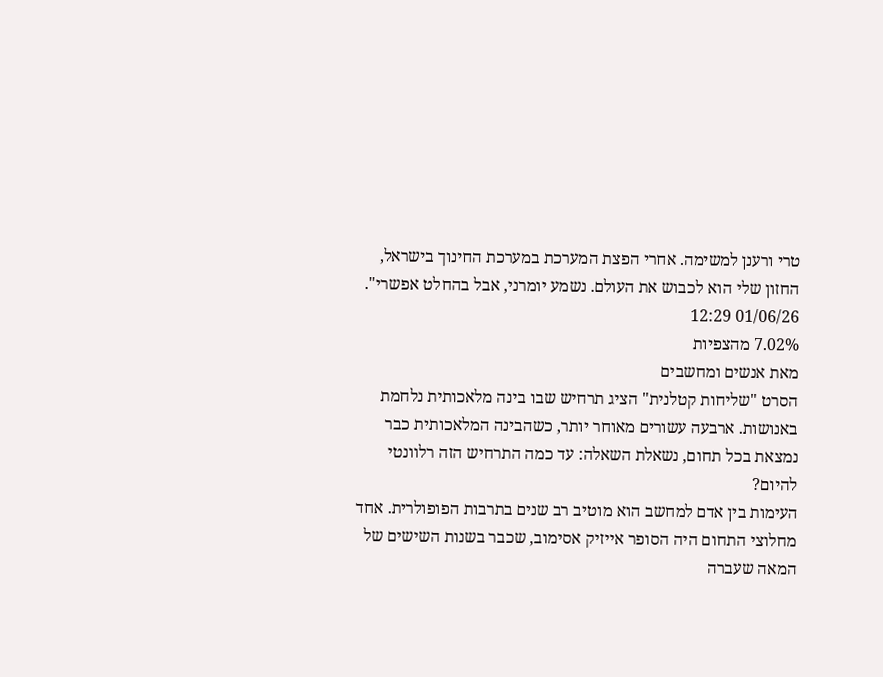טרי ורענן למשימה. אחרי הפצת המערכת במערכת החינוך בישראל, החזון שלי הוא לכבוש את העולם. נשמע יומרני, אבל בהחלט אפשרי".
01/06/26 12:29
7.02% מהצפיות
מאת אנשים ומחשבים
הסרט "שליחות קטלנית" הציג תרחיש שבו בינה מלאכותית נלחמת באנושות. ארבעה עשורים מאוחר יותר, כשהבינה המלאכותית כבר נמצאת בכל תחום, נשאלת השאלה: עד כמה התרחיש הזה רלוונטי להיום?
העימות בין אדם למחשב הוא מוטיב רב שנים בתרבות הפופולרית. אחד מחלוצי התחום היה הסופר אייזיק אסימוב, שכבר בשנות השישים של המאה שעברה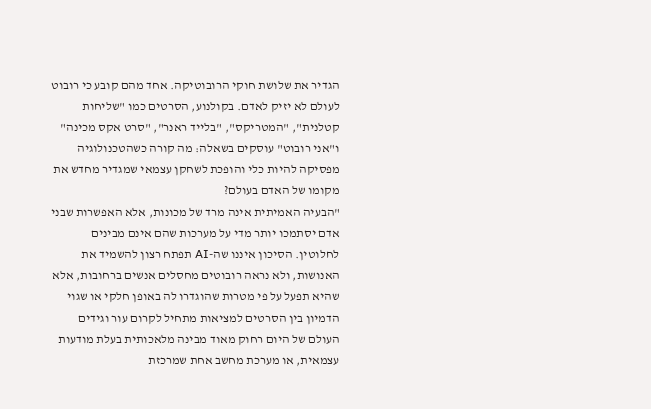הגדיר את שלושת חוקי הרובוטיקה. אחד מהם קובע כי רובוט לעולם לא יזיק לאדם. בקולנוע, הסרטים כמו "שליחות קטלנית", "המטריקס", "בלייד ראנר", "סרט אקס מכינה" ו"אני רובוט" עוסקים בשאלה: מה קורה כשהטכנולוגיה מפסיקה להיות כלי והופכת לשחקן עצמאי שמגדיר מחדש את מקומו של האדם בעולם?
"הבעיה האמיתית אינה מרד של מכונות, אלא האפשרות שבני אדם יסתמכו יותר מדי על מערכות שהם אינם מבינים לחלוטין. הסיכון איננו שה-AI תפתח רצון להשמיד את האנושות, ולא נראה רובוטים מחסלים אנשים ברחובות, אלא שהיא תפעל על פי מטרות שהוגדרו לה באופן חלקי או שגוי
הדמיון בין הסרטים למציאות מתחיל לקרום עור וגידים
העולם של היום רחוק מאוד מבינה מלאכותית בעלת מודעות עצמאית, או מערכת מחשב אחת שמרכזת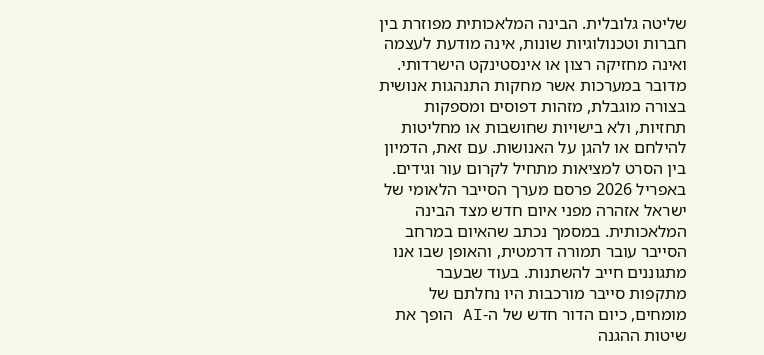שליטה גלובלית. הבינה המלאכותית מפוזרת בין חברות וטכנולוגיות שונות, אינה מודעת לעצמה ואינה מחזיקה רצון או אינסטינקט הישרדותי. מדובר במערכות אשר מחקות התנהגות אנושית בצורה מוגבלת, מזהות דפוסים ומספקות תחזיות, ולא בישויות שחושבות או מחליטות להילחם או להגן על האנושות. עם זאת, הדמיון בין הסרט למציאות מתחיל לקרום עור וגידים.
באפריל 2026 פרסם מערך הסייבר הלאומי של ישראל אזהרה מפני איום חדש מצד הבינה המלאכותית. במסמך נכתב שהאיום במרחב הסייבר עובר תמורה דרמטית, והאופן שבו אנו מתגוננים חייב להשתנות. בעוד שבעבר מתקפות סייבר מורכבות היו נחלתם של מומחים, כיום הדור חדש של ה-AI הופך את שיטות ההגנה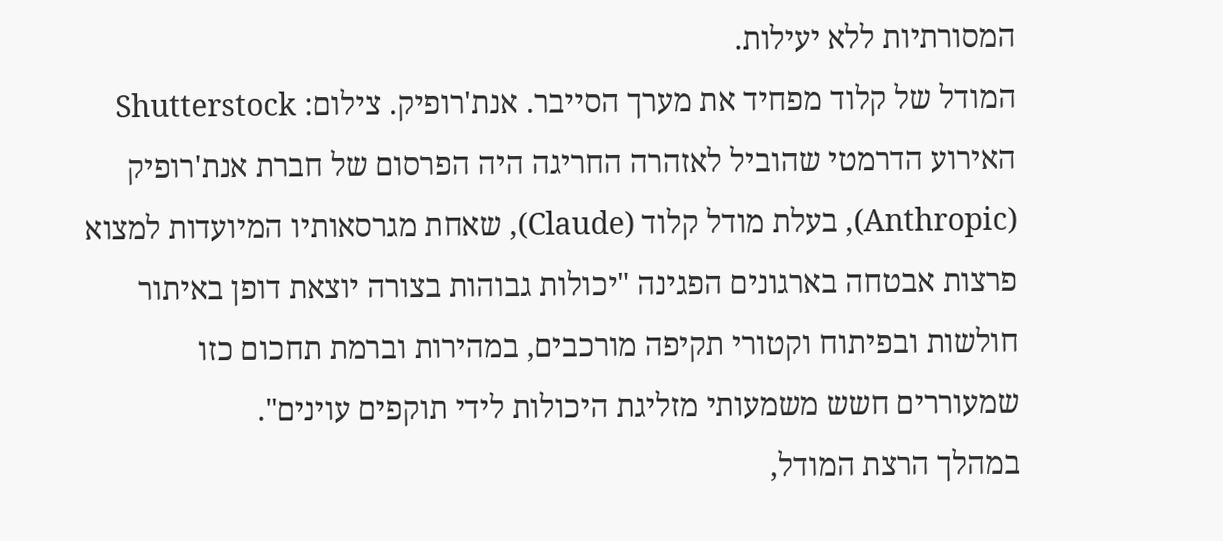המסורתיות ללא יעילות.
המודל של קלוד מפחיד את מערך הסייבר. אנת'רופיק. צילום: Shutterstock
האירוע הדרמטי שהוביל לאזהרה החריגה היה הפרסום של חברת אנת'רופיק (Anthropic), בעלת מודל קלוד (Claude), שאחת מגרסאותיו המיועדות למצוא פרצות אבטחה בארגונים הפגינה "יכולות גבוהות בצורה יוצאת דופן באיתור חולשות ובפיתוח וקטורי תקיפה מורכבים, במהירות וברמת תחכום כזו שמעוררים חשש משמעותי מזליגת היכולות לידי תוקפים עוינים".
במהלך הרצת המודל,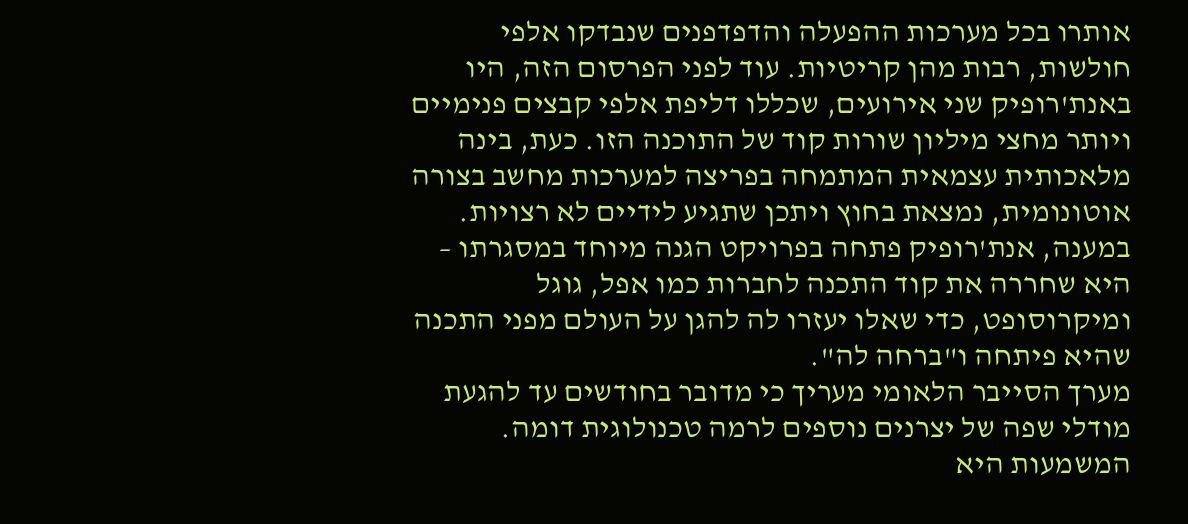אותרו בכל מערכות ההפעלה והדפדפנים שנבדקו אלפי חולשות, רבות מהן קריטיות. עוד לפני הפרסום הזה, היו באנת'רופיק שני אירועים, שכללו דליפת אלפי קבצים פנימיים ויותר מחצי מיליון שורות קוד של התוכנה הזו. כעת, בינה מלאכותית עצמאית המתמחה בפריצה למערכות מחשב בצורה אוטונומית, נמצאת בחוץ ויתכן שתגיע לידיים לא רצויות. במענה, אנת'רופיק פתחה בפרויקט הגנה מיוחד במסגרתו – היא שחררה את קוד התכנה לחברות כמו אפל, גוגל ומיקרוסופט, כדי שאלו יעזרו לה להגן על העולם מפני התכנה שהיא פיתחה ו"ברחה לה".
מערך הסייבר הלאומי מעריך כי מדובר בחודשים עד להגעת מודלי שפה של יצרנים נוספים לרמה טכנולוגית דומה. המשמעות היא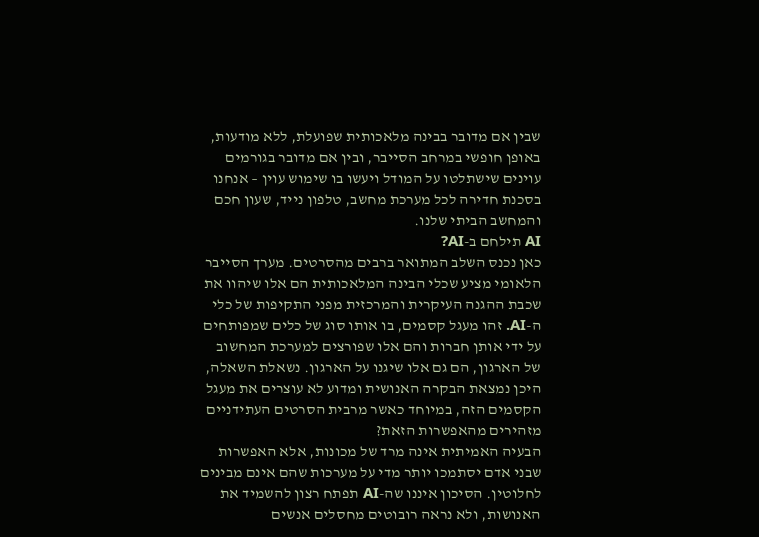שבין אם מדובר בבינה מלאכותית שפועלת, ללא מודעות, באופן חופשי במרחב הסייבר, ובין אם מדובר בגורמים עוינים שישתלטו על המודל ויעשו בו שימוש עוין – אנחנו בסכנת חדירה לכל מערכת מחשב, טלפון נייד, שעון חכם והמחשב הביתי שלנו.
AI תילחם ב-AI?
כאן נכנס השלב המתואר ברבים מהסרטים. מערך הסייבר הלאומי מציע שכלי הבינה המלאכותית הם אלו שיהוו את שכבת ההגנה העיקרית והמרכזית מפני התקיפות של כלי ה-AI. זהו מעגל קסמים, בו אותו סוג של כלים שמפותחים על ידי אותן חברות והם אלו שפורצים למערכת המחשוב של הארגון, הם גם אלו שיגנו על הארגון. נשאלת השאלה, היכן נמצאת הבקרה האנושית ומדוע לא עוצרים את מעגל הקסמים הזה, במיוחד כאשר מרבית הסרטים העתידניים מזהירים מהאפשרות הזאת?
הבעיה האמיתית אינה מרד של מכונות, אלא האפשרות שבני אדם יסתמכו יותר מדי על מערכות שהם אינם מבינים לחלוטין. הסיכון איננו שה-AI תפתח רצון להשמיד את האנושות, ולא נראה רובוטים מחסלים אנשים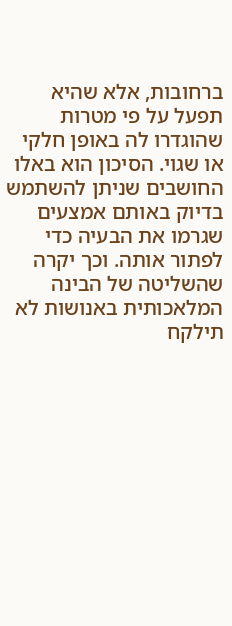ברחובות, אלא שהיא תפעל על פי מטרות שהוגדרו לה באופן חלקי או שגוי. הסיכון הוא באלו החושבים שניתן להשתמש בדיוק באותם אמצעים שגרמו את הבעיה כדי לפתור אותה. וכך יקרה שהשליטה של הבינה המלאכותית באנושות לא תילקח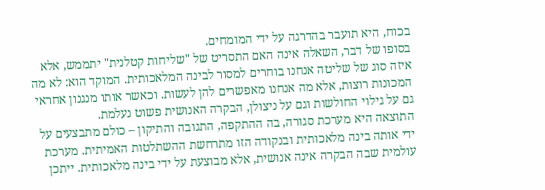בכוח, היא תועבר בהדרגה על ידי המומחים.
בסופו של דבר, השאלה אינה האם התסריט של "שליחות קטלנית" יתממש, אלא איזה סוג של שליטה אנחנו בוחרים למסור לבינה המלאכותית. המוקד הוא: לא מה המכונות רוצות, אלא מה אנחנו מאפשרים להן לעשות. וכאשר אותו מנגנון אחראי גם על גילוי החולשות וגם על ניצולן, הבקרה האנושית פשוט נעלמת.
התוצאה היא מערכת סגורה, בה ההתקפה, התגובה והתיקון – כולם מתבצעים על ידי אותה בינה מלאכותית ובנקודה הזו מתרחשת ההשתלטות האמיתית. מערכת עולמית שבה הבקרה אינה אנושית, אלא מבוצעת על ידי בינה מלאכותית. ייתכן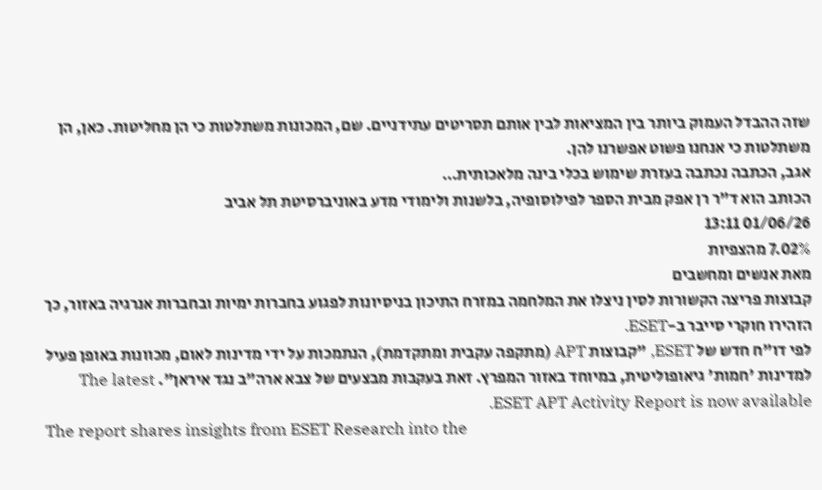שזה ההבדל העמוק ביותר בין המציאות לבין אותם תסריטים עתידניים. שם, המכונות משתלטות כי הן מחליטות. כאן, הן משתלטות כי אנחנו פשוט אפשרנו להן.
אגב, הכתבה נכתבה בעזרת שימוש בכלי בינה מלאכותית…
הכותב הוא ד"ר רן אפק מבית הספר לפילוסופיה, בלשנות ולימודי מדע באוניברסיטת תל אביב
01/06/26 13:11
7.02% מהצפיות
מאת אנשים ומחשבים
קבוצות פריצה הקשורות לסין ניצלו את המלחמה במזרח התיכון בניסיונות לפגוע בחברות ימיות ובחברות אנרגיה באזור, כך הזהירו חוקרי סייבר ב-ESET.
לפי דו"ח חדש של ESET, "קבוצות APT (מתקפה עקבית ומתקדמת), הנתמכות על ידי מדינות לאום, מכוונות באופן פעיל למדינות 'חמות' גיאופוליטית, במיוחד באזור המפרץ. זאת בעקבות מבצעים של צבא ארה"ב נגד איראן". The latest ESET APT Activity Report is now available.
The report shares insights from ESET Research into the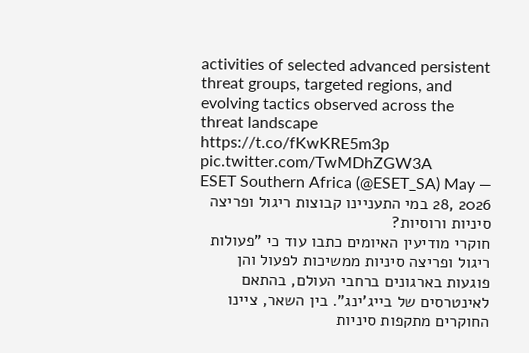activities of selected advanced persistent threat groups, targeted regions, and evolving tactics observed across the threat landscape https://t.co/fKwKRE5m3p pic.twitter.com/TwMDhZGW3A
— ESET Southern Africa (@ESET_SA) May 28, 2026 במי התעניינו קבוצות ריגול ופריצה סיניות ורוסיות?
חוקרי מודיעין האיומים כתבו עוד כי "פעולות ריגול ופריצה סיניות ממשיכות לפעול והן פוגעות בארגונים ברחבי העולם, בהתאם לאינטרסים של בייג'ינג". בין השאר, ציינו החוקרים מתקפות סיניות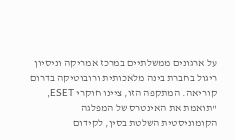על ארגונים ממשלתיים במרכז אמריקה וניסיון ריגול בחברת בינה מלאכותית ורובוטיקה בדרום קוריאה. המתקפה הזו, ציינו חוקרי ESET, "תואמת את האינטרס של המפלגה הקומוניסטית השלטת בסין, לקידום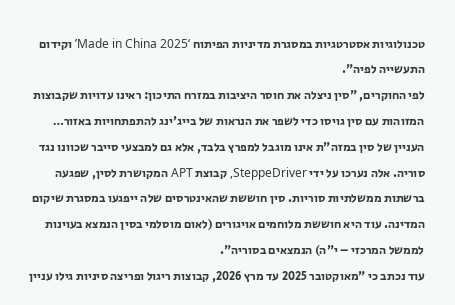טכנולוגיות אסטרטגיות במסגרת מדיניות הפיתוח ‘Made in China 2025’ וקידום התעשייה לפיה".
לפי החוקרים, "סין ניצלה את חוסר היציבות במזרח התיכון: ראינו עדויות שקבוצות המזוהות עם סין גויסו כדי לשפר את הנראות של בייג'ינג להתפתחויות באזור…
העניין של סין במזה"ת אינו מוגבל למפרץ בלבד, אלא גם למבצעי סייבר שכוונו נגד סוריה. אלה נערכו על ידי SteppeDriver, קבוצת APT המקושרת לסין, שפגעה ברשתות ממשלתיות סוריות. סין חוששת שהאינטרסים שלה ייפגעו במסגרת שיקום המדינה. עוד היא חוששת מלוחמים אויגורים (לאום מוסלמי בסין הנמצא בעוינות לממשל המרכזי – י"ה) הנמצאים בסוריה".
עוד נכתב כי "מאוקטובר 2025 עד מרץ 2026, קבוצות ריגול ופריצה סיניות גילו עניין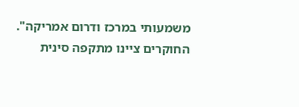משמעותי במרכז ודרום אמריקה".
החוקרים ציינו מתקפה סינית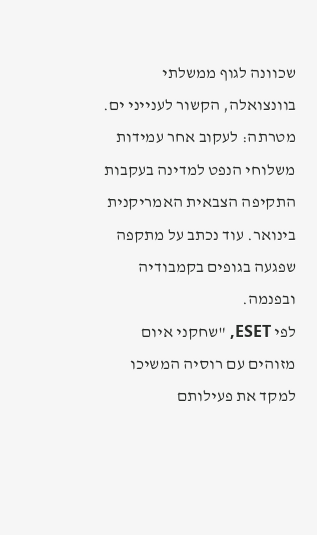שכוונה לגוף ממשלתי בוונצואלה, הקשור לענייני ים. מטרתה: לעקוב אחר עמידות משלוחי הנפט למדינה בעקבות התקיפה הצבאית האמריקנית בינואר. עוד נכתב על מתקפה שפגעה בגופים בקמבודיה ובפנמה.
לפי ESET, "שחקני איום מזוהים עם רוסיה המשיכו למקד את פעילותם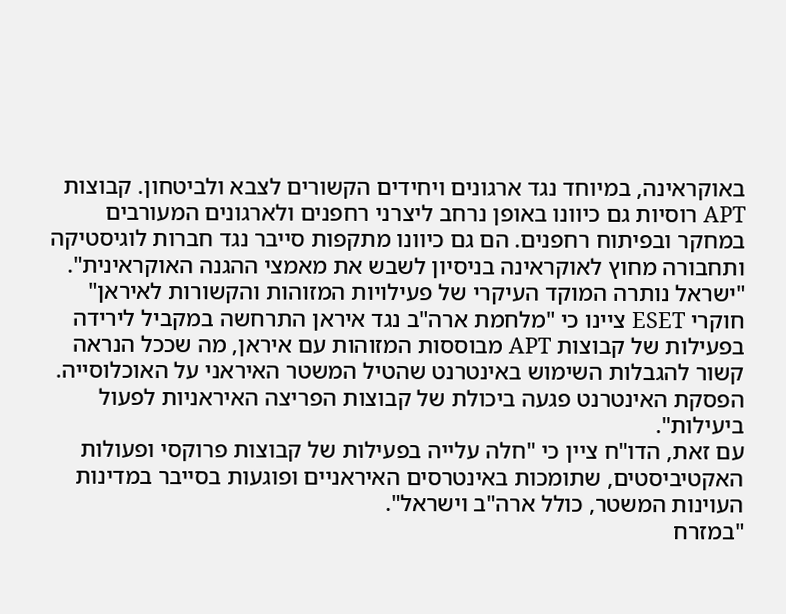באוקראינה, במיוחד נגד ארגונים ויחידים הקשורים לצבא ולביטחון. קבוצות APT רוסיות גם כיוונו באופן נרחב ליצרני רחפנים ולארגונים המעורבים במחקר ובפיתוח רחפנים. הם גם כיוונו מתקפות סייבר נגד חברות לוגיסטיקה ותחבורה מחוץ לאוקראינה בניסיון לשבש את מאמצי ההגנה האוקראינית".
"ישראל נותרה המוקד העיקרי של פעילויות המזוהות והקשורות לאיראן"
חוקרי ESET ציינו כי "מלחמת ארה"ב נגד איראן התרחשה במקביל לירידה בפעילות של קבוצות APT מבוססות המזוהות עם איראן, מה שככל הנראה קשור להגבלות השימוש באינטרנט שהטיל המשטר האיראני על האוכלוסייה. הפסקת האינטרנט פגעה ביכולת של קבוצות הפריצה האיראניות לפעול ביעילות".
עם זאת, הדו"ח ציין כי "חלה עלייה בפעילות של קבוצות פרוקסי ופעולות האקטיביסטים, שתומכות באינטרסים האיראניים ופוגעות בסייבר במדינות העוינות המשטר, כולל ארה"ב וישראל".
"במזרח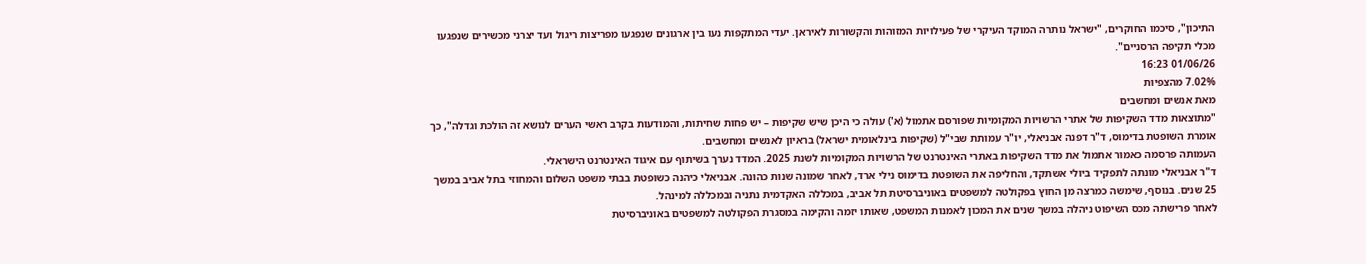התיכון", סיכמו החוקרים, "ישראל נותרה המוקד העיקרי של פעילויות המזוהות והקשורות לאיראן. יעדי המתקפות נעו בין ארגונים שנפגעו מפריצות ריגול ועד יצרני מכשירים שנפגעו מכלי תקיפה הרסניים".
01/06/26 16:23
7.02% מהצפיות
מאת אנשים ומחשבים
"מתוצאות מדד השקיפות של אתרי הרשויות המקומיות שפורסם אתמול (א') עולה כי היכן שיש שקיפות – יש פחות שחיתות, והמודעות בקרב ראשי הערים לנושא זה הולכת וגדלה", כך אומרת השופטת בדימוס, ד"ר דפנה אבניאלי, יו"ר עמותת שבי"ל (שקיפות בינלאומית ישראל) בראיון לאנשים ומחשבים.
העמותה פרסמה כאמור אתמול את מדד השקיפות באתרי האינטרנט של הרשויות המקומיות לשנת 2025. המדד נערך בשיתוף עם איגוד האינטרנט הישראלי.
ד"ר אבניאלי מונתה לתפקיד ביולי אשתקד, והחליפה את השופטת בדימוס נילי ארד, לאחר שמונה שנות כהונה. אבניאלי כיהנה כשופטת בבתי משפט השלום והמחוזי בתל אביב במשך 25 שנים. בנוסף, שימשה כמרצה מן החוץ בפקולטה למשפטים באוניברסיטת תל אביב, במכללה האקדמית נתניה ובמכללה למינהל.
לאחר פרישתה מכס השיפוט ניהלה במשך שנים את המכון לאמנות המשפט, שאותו יזמה והקימה במסגרת הפקולטה למשפטים באוניברסיטת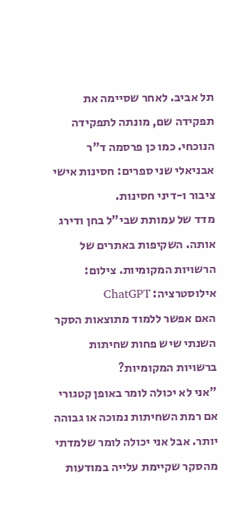תל אביב. לאחר שסיימה את תפקידה שם, מונתה לתפקידה הנוכחי. כמו כן פרסמה ד"ר אבניאלי שני ספרים: חסינות אישי ציבור ו-דיני חסינות.
מדד של עמותת שבי"ל בחן ודירג אותה. השקיפות באתרים של הרשויות המקומיות. צילום: אילוסטרציה: ChatGPT
האם אפשר ללמוד מתוצאות הסקר השנתי שיש פחות שחיתות ברשויות המקומיות?
"אני לא יכולה לומר באופן קטגורי אם רמת השחיתות נמוכה או גבוהה יותר. אבל אני יכולה לומר שלמדתי מהסקר שקיימת עלייה במודעות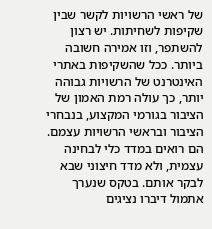של ראשי הרשויות לקשר שבין שקיפות לשחיתות. יש רצון להשתפר, וזו אמירה חשובה ביותר. ככל שהשקיפות באתרי האינטרנט של הרשויות גבוהה יותר, כך עולה רמת האמון של הציבור בגורמי המקצוע, בנבחרי הציבור ובראשי הרשויות עצמם. הם רואים במדד כלי לבחינה עצמית, ולא מדד חיצוני שבא לבקר אותם. בטקס שנערך אתמול דיברו נציגים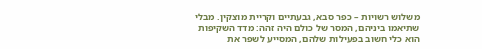משלוש רשויות – כפר סבא, גבעתיים וקריית מוצקין. מבלי שתיאמו ביניהם, המסר של כולם היה זהה: מדד השקיפות הוא כלי חשוב בפעילות שלהם, המסייע לשפר את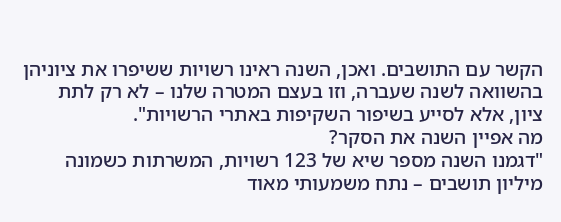הקשר עם התושבים. ואכן, השנה ראינו רשויות ששיפרו את ציוניהן בהשוואה לשנה שעברה, וזו בעצם המטרה שלנו – לא רק לתת ציון, אלא לסייע בשיפור השקיפות באתרי הרשויות".
מה אפיין השנה את הסקר?
"דגמנו השנה מספר שיא של 123 רשויות, המשרתות כשמונה מיליון תושבים – נתח משמעותי מאוד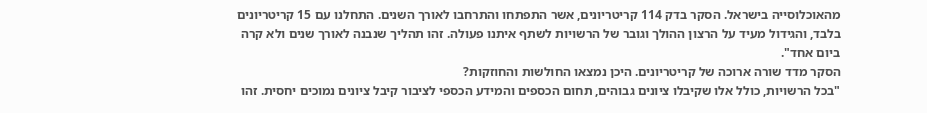מהאוכלוסייה בישראל. הסקר בדק 114 קריטריונים, אשר התפתחו והתרחבו לאורך השנים. התחלנו עם 15 קריטריונים בלבד, והגידול מעיד על הרצון ההולך וגובר של הרשויות לשתף איתנו פעולה. זהו תהליך שנבנה לאורך שנים ולא קרה ביום אחד".
הסקר מדד שורה ארוכה של קריטריונים. היכן נמצאו החולשות והחוזקות?
"בכל הרשויות, כולל אלו שקיבלו ציונים גבוהים, תחום הכספים והמידע הכספי לציבור קיבל ציונים נמוכים יחסית. זהו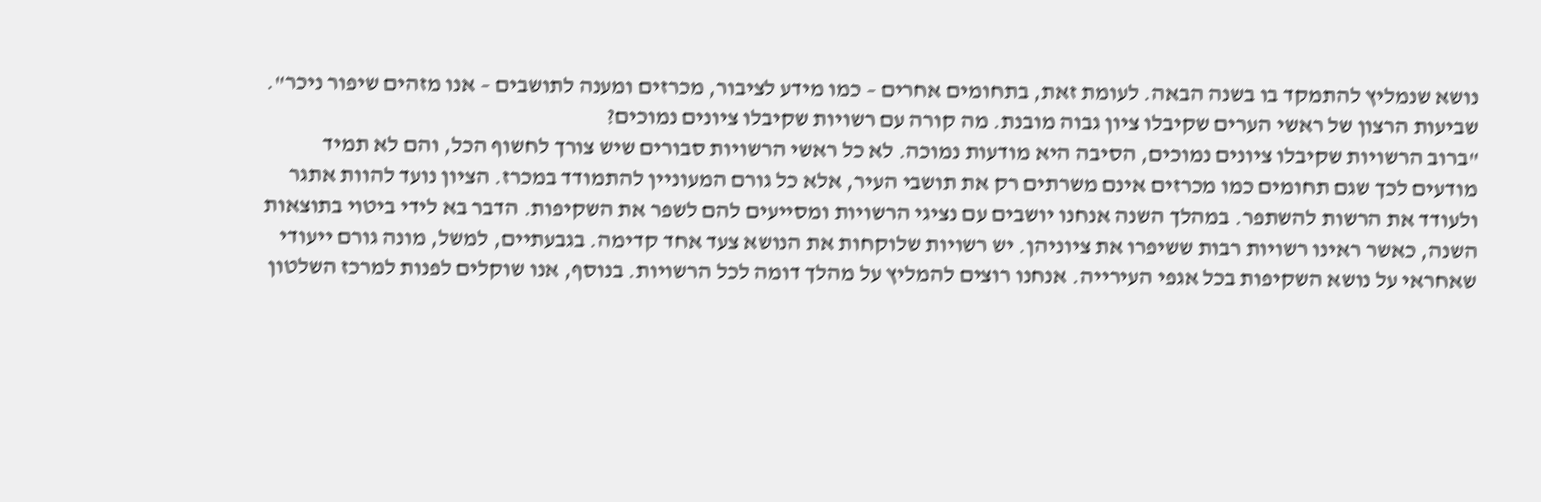נושא שנמליץ להתמקד בו בשנה הבאה. לעומת זאת, בתחומים אחרים – כמו מידע לציבור, מכרזים ומענה לתושבים – אנו מזהים שיפור ניכר".
שביעות הרצון של ראשי הערים שקיבלו ציון גבוה מובנת. מה קורה עם רשויות שקיבלו ציונים נמוכים?
"ברוב הרשויות שקיבלו ציונים נמוכים, הסיבה היא מודעות נמוכה. לא כל ראשי הרשויות סבורים שיש צורך לחשוף הכל, והם לא תמיד מודעים לכך שגם תחומים כמו מכרזים אינם משרתים רק את תושבי העיר, אלא כל גורם המעוניין להתמודד במכרז. הציון נועד להוות אתגר ולעודד את הרשות להשתפר. במהלך השנה אנחנו יושבים עם נציגי הרשויות ומסייעים להם לשפר את השקיפות. הדבר בא לידי ביטוי בתוצאות השנה, כאשר ראינו רשויות רבות ששיפרו את ציוניהן. יש רשויות שלוקחות את הנושא צעד אחד קדימה. בגבעתיים, למשל, מונה גורם ייעודי שאחראי על נושא השקיפות בכל אגפי העירייה. אנחנו רוצים להמליץ על מהלך דומה לכל הרשויות. בנוסף, אנו שוקלים לפנות למרכז השלטון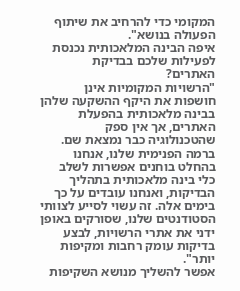המקומי כדי להרחיב את שיתוף הפעולה בנושא".
איפה הבינה המלאכותית נכנסת לפעילות שלכם בבדיקת האתרים?
"הרשויות המקומיות אינן חושפות את היקף ההשקעה שלהן בבינה מלאכותית בהפעלת האתרים, אך אין ספק שהטכנולוגיה כבר נמצאת שם. ברמה הפנימית שלנו, אנחנו בהחלט בוחנים אפשרות לשלב כלי בינה מלאכותית בתהליך הבדיקות, ואנחנו עובדים על כך בימים אלה. זה עשוי לסייע לצוותי הסטודנטים שלנו, שסורקים באופן ידני את אתרי הרשויות, לבצע בדיקות עומק רחבות ומקיפות יותר".
אפשר להשליך מנושא השקיפות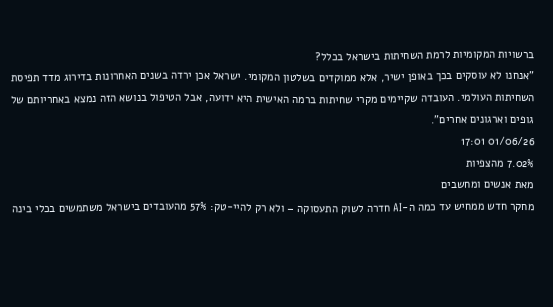ברשויות המקומיות לרמת השחיתות בישראל בכלל?
"אנחנו לא עוסקים בכך באופן ישיר, אלא ממוקדים בשלטון המקומי. ישראל אכן ירדה בשנים האחרונות בדירוג מדד תפיסת השחיתות העולמי. העובדה שקיימים מקרי שחיתות ברמה האישית היא ידועה, אבל הטיפול בנושא הזה נמצא באחריותם של גופים וארגונים אחרים".
01/06/26 17:01
7.02% מהצפיות
מאת אנשים ומחשבים
מחקר חדש ממחיש עד כמה ה-AI חדרה לשוק התעסוקה – ולא רק להיי-טק: 57% מהעובדים בישראל משתמשים בכלי בינה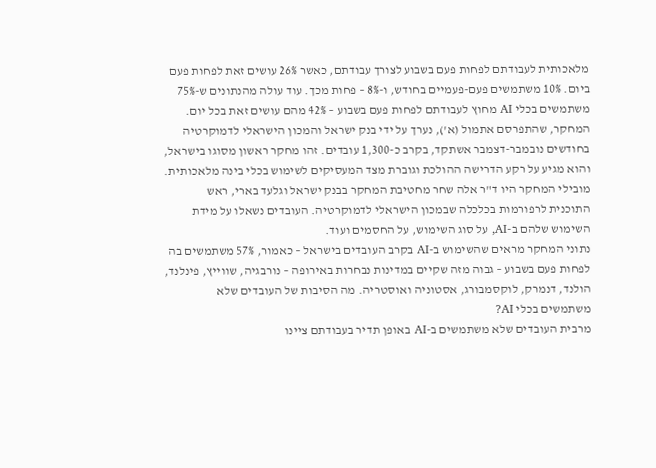מלאכותית לעבודתם לפחות פעם בשבוע לצורך עבודתם, כאשר 26% עושים זאת לפחות פעם ביום. 10% משתמשים פעם-פעמיים בחודש, ו-8% – פחות מכך. עוד עולה מהנתונים ש-75% משתמשים בכלי AI מחוץ לעבודתם לפחות פעם בשבוע – 42% מהם עושים זאת בכל יום.
המחקר, שהתפרסם אתמול (א'), נערך על ידי בנק ישראל והמכון הישראלי לדמוקרטיה בחודשים נובמבר-דצמבר אשתקד, בקרב כ-1,300 עובדים. זהו מחקר ראשון מסוגו בישראל, והוא מגיע על רקע הדרישה ההולכת וגוברת מצד המעסיקים לשימוש בכלי בינה מלאכותית. מובילי המחקר היו ד"ר אלה שחר מחטיבת המחקר בבנק ישראל וגלעד בארי, ראש התוכנית לרפורמות בכלכלה שבמכון הישראלי לדמוקרטיה. העובדים נשאלו על מידת השימוש שלהם ב-AI, על סוג השימוש, על החסמים ועוד.
נתוני המחקר מראים שהשימוש ב-AI בקרב העובדים בישראל – כאמור, 57% משתמשים בה לפחות פעם בשבוע – גבוה מזה שקיים במדינות נבחרות באירופה – נורבגיה, שווייץ, פינלנד, הולנד, דנמרק, לוקסמבורג, אסטוניה ואוסטריה. מה הסיבות של העובדים שלא משתמשים בכלי AI?
מרבית העובדים שלא משתמשים ב-AI באופן תדיר בעבודתם ציינו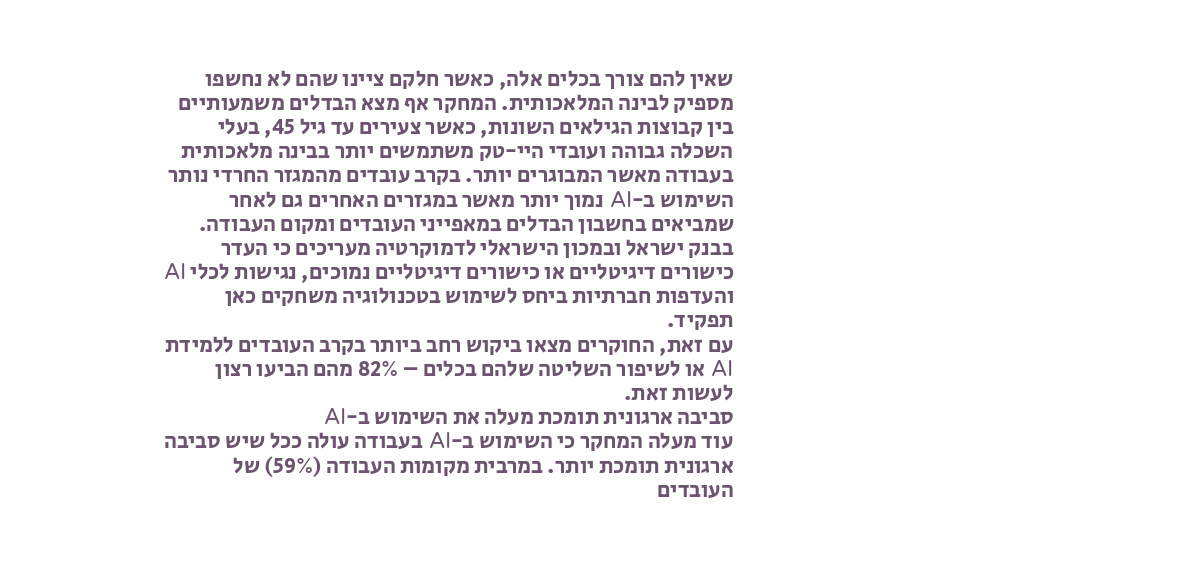שאין להם צורך בכלים אלה, כאשר חלקם ציינו שהם לא נחשפו מספיק לבינה המלאכותית. המחקר אף מצא הבדלים משמעותיים בין קבוצות הגילאים השונות, כאשר צעירים עד גיל 45, בעלי השכלה גבוהה ועובדי היי-טק משתמשים יותר בבינה מלאכותית בעבודה מאשר המבוגרים יותר. בקרב עובדים מהמגזר החרדי נותר השימוש ב-AI נמוך יותר מאשר במגזרים האחרים גם לאחר שמביאים בחשבון הבדלים במאפייני העובדים ומקום העבודה. בבנק ישראל ובמכון הישראלי לדמוקרטיה מעריכים כי העדר כישורים דיגיטליים או כישורים דיגיטליים נמוכים, נגישות לכלי AI והעדפות חברתיות ביחס לשימוש בטכנולוגיה משחקים כאן תפקיד.
עם זאת, החוקרים מצאו ביקוש רחב ביותר בקרב העובדים ללמידת AI או לשיפור השליטה שלהם בכלים – 82% מהם הביעו רצון לעשות זאת.
סביבה ארגונית תומכת מעלה את השימוש ב-AI
עוד מעלה המחקר כי השימוש ב-AI בעבודה עולה ככל שיש סביבה ארגונית תומכת יותר. במרבית מקומות העבודה (59%) של העובדים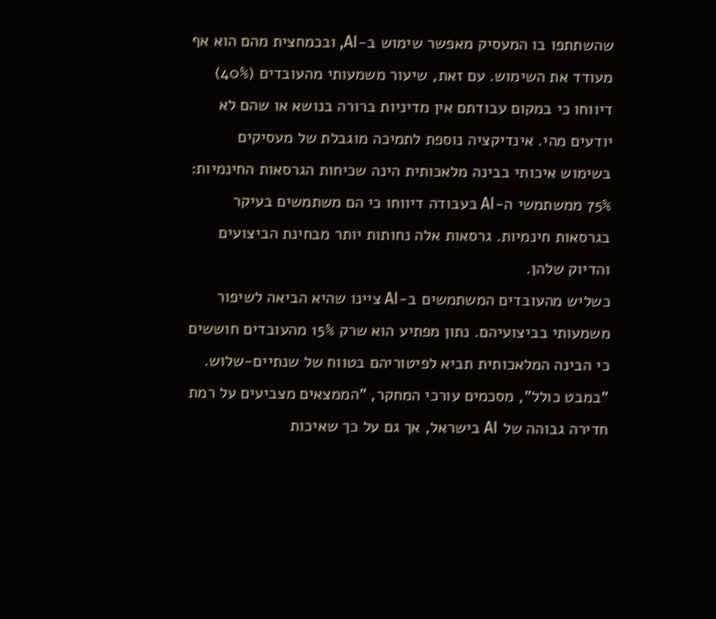שהשתתפו בו המעסיק מאפשר שימוש ב-AI, ובכמחצית מהם הוא אף מעודד את השימוש. עם זאת, שיעור משמעותי מהעובדים (40%) דיווחו כי במקום עבודתם אין מדיניות ברורה בנושא או שהם לא יודעים מהי. אינדיקציה נוספת לתמיכה מוגבלת של מעסיקים בשימוש איכותי בבינה מלאכותית הינה שכיחות הגרסאות החינמיות: 75% ממשתמשי ה-AI בעבודה דיווחו כי הם משתמשים בעיקר בגרסאות חינמיות. גרסאות אלה נחותות יותר מבחינת הביצועים והדיוק שלהן.
כשליש מהעובדים המשתמשים ב-AI ציינו שהיא הביאה לשיפור משמעותי בביצועיהם. נתון מפתיע הוא שרק 15% מהעובדים חוששים כי הבינה המלאכותית תביא לפיטוריהם בטווח של שנתיים-שלוש.
"במבט כולל", מסכמים עורכי המחקר, "הממצאים מצביעים על רמת חדירה גבוהה של AI בישראל, אך גם על כך שאיכות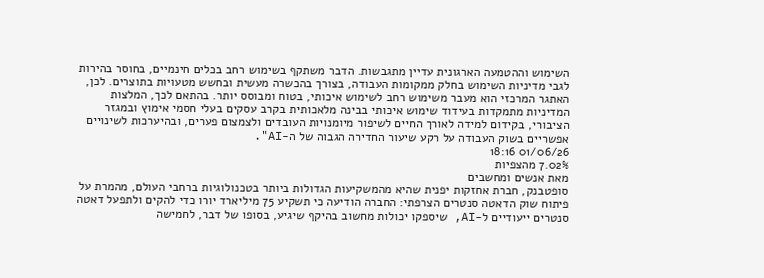השימוש וההטמעה הארגונית עדיין מתגבשות. הדבר משתקף בשימוש רחב בכלים חינמיים, בחוסר בהירות לגבי מדיניות השימוש בחלק ממקומות העבודה, בצורך בהכשרה מעשית ובחשש מטעויות בתוצרים. לכן, האתגר המרכזי הוא מעבר משימוש רחב לשימוש איכותי, בטוח ומבוסס יותר. בהתאם לכך, המלצות המדיניות מתמקדות בעידוד שימוש איכותי בבינה מלאכותית בקרב עסקים בעלי חסמי אימוץ ובמגזר הציבורי, בקידום למידה לאורך החיים לשיפור מיומנויות העובדים ולצמצום פערים, ובהיערכות לשינויים אפשריים בשוק העבודה על רקע שיעור החדירה הגבוה של ה-AI".
01/06/26 18:16
7.02% מהצפיות
מאת אנשים ומחשבים
סופטבנק, חברת אחזקות יפנית שהיא מהמשקיעות הגדולות ביותר בטכנולוגיות ברחבי העולם, מהמרת על פיתוח שוק הדאטה סנטרים הצרפתי: החברה הודיעה כי תשקיע 75 מיליארד יורו כדי להקים ולתפעל דאטה סנטרים ייעודיים ל-AI, שיספקו יכולות מחשוב בהיקף שיגיע, בסופו של דבר, לחמישה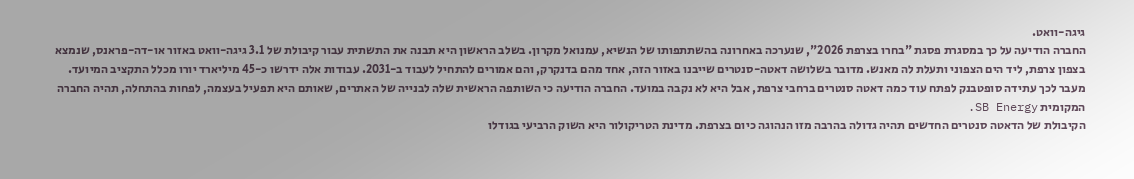גיגה-וואט.
החברה הודיעה על כך במסגרת פסגת "בחרו בצרפת 2026", שנערכה באחרונה בהשתתפותו של הנשיא, עמנואל מקרון. בשלב הראשון היא תבנה את התשתית עבור קיבולת של 3.1 גיגה-וואט באזור או-דה-פראנס, שנמצא בצפון צרפת, ליד הים הצפוני ותעלת לה מאנש. מדובר בשלושה דאטה-סנטרים שייבנו באזור הזה, אחד מהם בדנקרק, והם אמורים להתחיל לעבוד ב-2031. עבודות אלה ידרשו כ-45 מיליארד יורו מכלל התקציב המיועד.
מעבר לכך עתידה סופטבנק לפתח עוד כמה דאטה סנטרים ברחבי צרפת, אבל היא לא נקבה במועד. החברה הודיעה כי השותפה הראשית שלה לבנייה של האתרים, שאותם היא תפעיל בעצמה, לפחות בהתחלה, תהיה החברה המקומית SB Energy.
הקיבולת של הדאטה סנטרים החדשים תהיה גדולה בהרבה מזו הנהוגה כיום בצרפת. מדינת הטריקולור היא השוק הרביעי בגודלו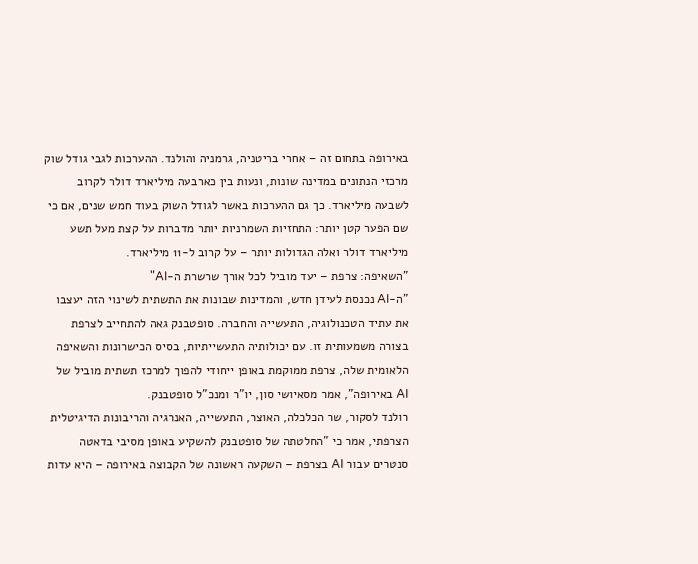באירופה בתחום זה – אחרי בריטניה, גרמניה והולנד. ההערכות לגבי גודל שוק מרכזי הנתונים במדינה שונות, ונעות בין כארבעה מיליארד דולר לקרוב לשבעה מיליארד. כך גם ההערכות באשר לגודל השוק בעוד חמש שנים, אם כי שם הפער קטן יותר: התחזיות השמרניות יותר מדברות על קצת מעל תשע מיליארד דולר ואלה הגדולות יותר – על קרוב ל-11 מיליארד.
"השאיפה: צרפת – יעד מוביל לכל אורך שרשרת ה-AI"
"ה-AI נכנסת לעידן חדש, והמדינות שבונות את התשתית לשינוי הזה יעצבו את עתיד הטכנולוגיה, התעשייה והחברה. סופטבנק גאה להתחייב לצרפת בצורה משמעותית זו. עם יכולותיה התעשייתיות, בסיס הכישרונות והשאיפה הלאומית שלה, צרפת ממוקמת באופן ייחודי להפוך למרכז תשתית מוביל של AI באירופה", אמר מסאיושי סון, יו"ר ומנכ"ל סופטבנק.
רולנד לסקור, שר הכלכלה, האוצר, התעשייה, האנרגיה והריבונות הדיגיטלית הצרפתי, אמר כי "החלטתה של סופטבנק להשקיע באופן מסיבי בדאטה סנטרים עבור AI בצרפת – השקעה ראשונה של הקבוצה באירופה – היא עדות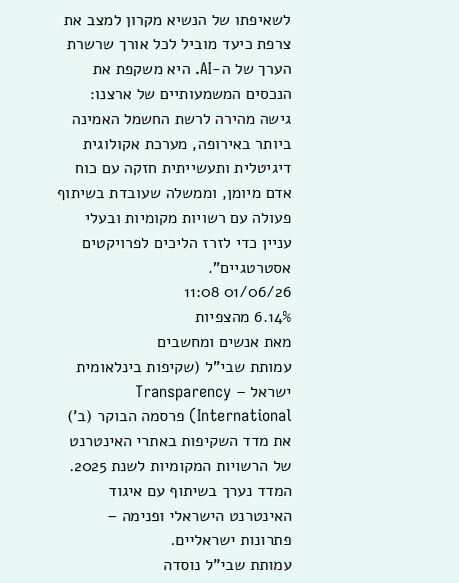לשאיפתו של הנשיא מקרון למצב את צרפת כיעד מוביל לכל אורך שרשרת הערך של ה-AI. היא משקפת את הנכסים המשמעותיים של ארצנו: גישה מהירה לרשת החשמל האמינה ביותר באירופה, מערכת אקולוגית דיגיטלית ותעשייתית חזקה עם כוח אדם מיומן, וממשלה שעובדת בשיתוף פעולה עם רשויות מקומיות ובעלי עניין כדי לזרז הליכים לפרויקטים אסטרטגיים".
01/06/26 11:08
6.14% מהצפיות
מאת אנשים ומחשבים
עמותת שבי"ל (שקיפות בינלאומית ישראל – Transparency International) פרסמה הבוקר (ב') את מדד השקיפות באתרי האינטרנט של הרשויות המקומיות לשנת 2025. המדד נערך בשיתוף עם איגוד האינטרנט הישראלי ופנימה – פתרונות ישראליים.
עמותת שבי"ל נוסדה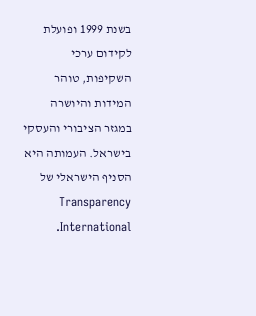בשנת 1999 ופועלת לקידום ערכי השקיפות, טוהר המידות והיושרה במגזר הציבורי והעסקי בישראל. העמותה היא הסניף הישראלי של Transparency International.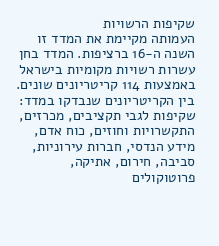שקיפות הרשויות
העמותה מקיימת את המדד זו השנה ה-16 ברציפות. המדד בחן עשרות רשויות מקומיות בישראל באמצעות 114 קריטריונים שונים. בין הקריטריונים שנבדקו במדד: שקיפות לגבי תקציבים, מכרזים, התקשרויות וחוזים, כוח אדם, מידע הנדסי, חברות עירוניות, סביבה, חירום, אתיקה, פרוטוקולים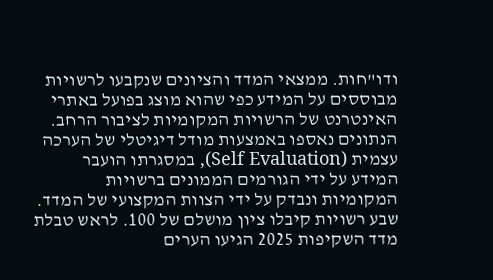ודו"חות. ממצאי המדד והציונים שנקבעו לרשויות מבוססים על המידע כפי שהוא מוצג בפועל באתרי האינטרנט של הרשויות המקומיות לציבור הרחב.
הנתונים נאספו באמצעות מודל דיגיטלי של הערכה עצמית (Self Evaluation), במסגרתו הועבר המידע על ידי הגורמים הממונים ברשויות המקומיות ונבדק על ידי הצוות המקצועי של המדד.
שבע רשויות קיבלו ציון מושלם של 100. לראש טבלת מדד השקיפות 2025 הגיעו הערים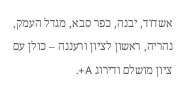אשדוד, יבנה, כפר סבא, מגדל העמק, נהריה, ראשון לציון ורעננה – כולן עם ציון מושלם ודירוג A+.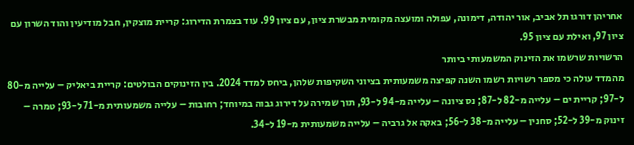אחריהן דורגו תל אביב, אור יהודה, דימונה, עפולה ומועצה מקומית מבשרת ציון, עם ציון 99. עוד בצמרת הדירוג: קריית מוצקין, חבל מודיעין והוד השרון עם ציון 97, ואילת עם ציון 95.
הרשויות שרשמו את הזינוק המשמעותי ביותר
מהמדד עולה כי מספר רשויות רשמו השנה קפיצה משמעותית בציוני השקיפות שלהן, ביחס למדד 2024. בין הזינוקים הבולטים: קריית ביאליק – עלייה מ-80 ל-97; קריית ים – עלייה מ-82 ל-87; נס ציונה – עלייה מ-94 ל-93, תוך שמירה על דירוג גבוה במיוחד; רחובות – עלייה משמעותית מ-71 ל-93; טמרה – זינוק מ-39 ל-52; סחנין – עלייה מ-38 ל-56; באקה אל גרביה – עלייה משמעותית מ-19 ל-34.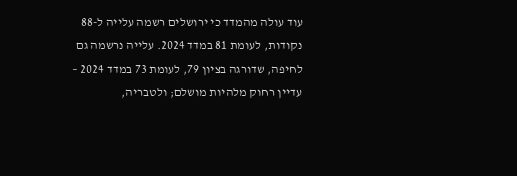עוד עולה מהמדד כי ירושלים רשמה עלייה ל-88 נקודות, לעומת 81 במדד 2024. עלייה נרשמה גם לחיפה, שדורגה בציון 79, לעומת 73 במדד 2024 – עדיין רחוק מלהיות מושלם; ולטבריה,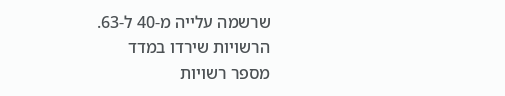שרשמה עלייה מ-40 ל-63.
הרשויות שירדו במדד
מספר רשויות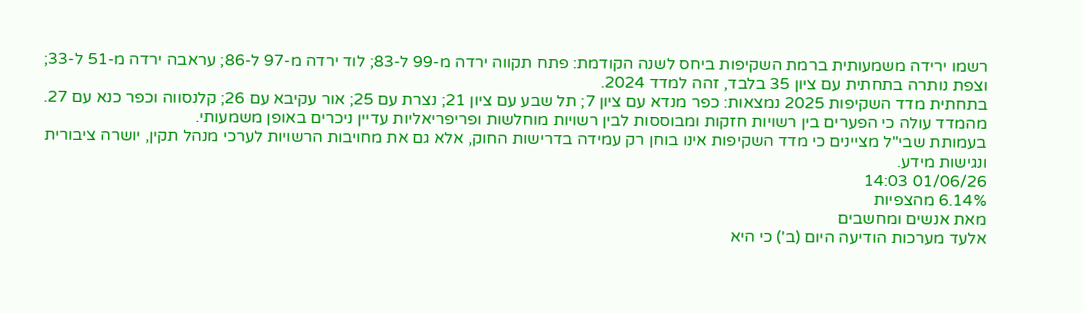רשמו ירידה משמעותית ברמת השקיפות ביחס לשנה הקודמת: פתח תקווה ירדה מ-99 ל-83; לוד ירדה מ-97 ל-86; עראבה ירדה מ-51 ל-33; וצפת נותרה בתחתית עם ציון 35 בלבד, זהה למדד 2024.
בתחתית מדד השקיפות 2025 נמצאות: כפר מנדא עם ציון 7; תל שבע עם ציון 21; נצרת עם 25; אור עקיבא עם 26; קלנסווה וכפר כנא עם 27.
מהמדד עולה כי הפערים בין רשויות חזקות ומבוססות לבין רשויות מוחלשות ופריפריאליות עדיין ניכרים באופן משמעותי.
בעמותת שבי"ל מציינים כי מדד השקיפות אינו בוחן רק עמידה בדרישות החוק, אלא גם את מחויבות הרשויות לערכי מנהל תקין, יושרה ציבורית ונגישות מידע.
01/06/26 14:03
6.14% מהצפיות
מאת אנשים ומחשבים
אלעד מערכות הודיעה היום (ב') כי היא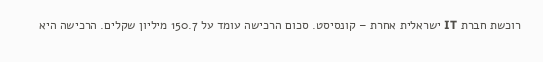רוכשת חברת IT ישראלית אחרת – קונסיסט. סכום הרכישה עומד על 150.7 מיליון שקלים. הרכישה היא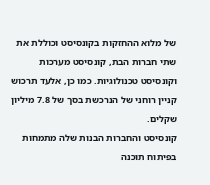של מלוא ההחזקות בקונסיסט וכוללת את שתי חברות הבת, קונסיסט מערכות וקונסיסט טכנולוגיות. כמו כן, אלעד תרכוש קניין רוחני של הנרכשת בסך של 7.8 מיליון שקלים.
קונסיסט והחברות הבנות שלה מתמחות בפיתוח תוכנה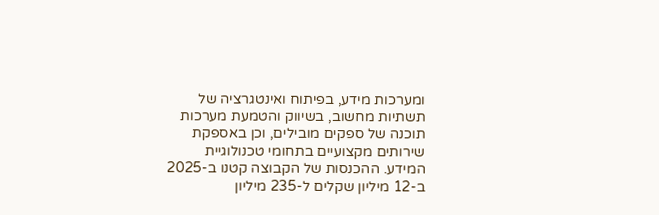ומערכות מידע, בפיתוח ואינטגרציה של תשתיות מחשוב, בשיווק והטמעת מערכות תוכנה של ספקים מובילים, וכן באספקת שירותים מקצועיים בתחומי טכנולוגיית המידע. ההכנסות של הקבוצה קטנו ב-2025 ב-12 מיליון שקלים ל-235 מיליון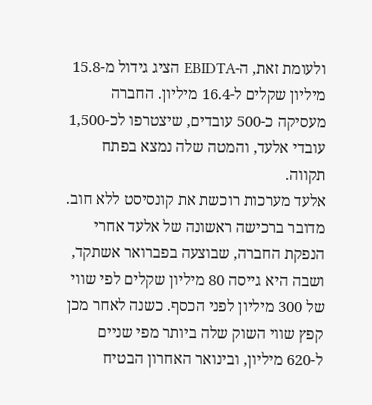ולעומת זאת, ה-EBIDTA הציג גידול מ-15.8 מיליון שקלים ל-16.4 מיליון. החברה מעסיקה כ-500 עובדים, שיצטרפו לכ-1,500 עובדי אלעד, והמטה שלה נמצא בפתח תקווה.
אלעד מערכות רוכשת את קונסיסט ללא חוב. מדובר ברכישה ראשונה של אלעד אחרי הנפקת החברה, שבוצעה בפברואר אשתקד, ושבה היא גייסה 80 מיליון שקלים לפי שווי של 300 מיליון לפני הכסף. כשנה לאחר מכן קפץ שווי השוק שלה ביותר מפי שניים ל-620 מיליון, ובינואר האחרון הבטיח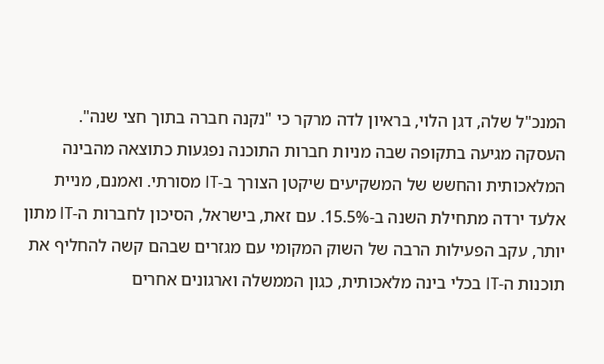המנכ"ל שלה, דגן הלוי, בראיון לדה מרקר כי "נקנה חברה בתוך חצי שנה".
העסקה מגיעה בתקופה שבה מניות חברות התוכנה נפגעות כתוצאה מהבינה המלאכותית והחשש של המשקיעים שיקטן הצורך ב-IT מסורתי. ואמנם, מניית אלעד ירדה מתחילת השנה ב-15.5%. עם זאת, בישראל, הסיכון לחברות ה-IT מתון יותר, עקב הפעילות הרבה של השוק המקומי עם מגזרים שבהם קשה להחליף את תוכנות ה-IT בכלי בינה מלאכותית, כגון הממשלה וארגונים אחרים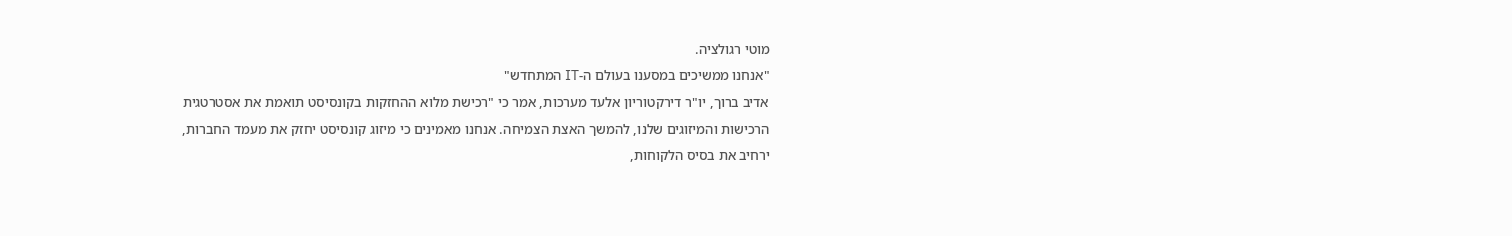מוטי רגולציה.
"אנחנו ממשיכים במסענו בעולם ה-IT המתחדש"
אדיב ברוך, יו"ר דירקטוריון אלעד מערכות, אמר כי "רכישת מלוא ההחזקות בקונסיסט תואמת את אסטרטגית הרכישות והמיזוגים שלנו, להמשך האצת הצמיחה. אנחנו מאמינים כי מיזוג קונסיסט יחזק את מעמד החברות, ירחיב את בסיס הלקוחות,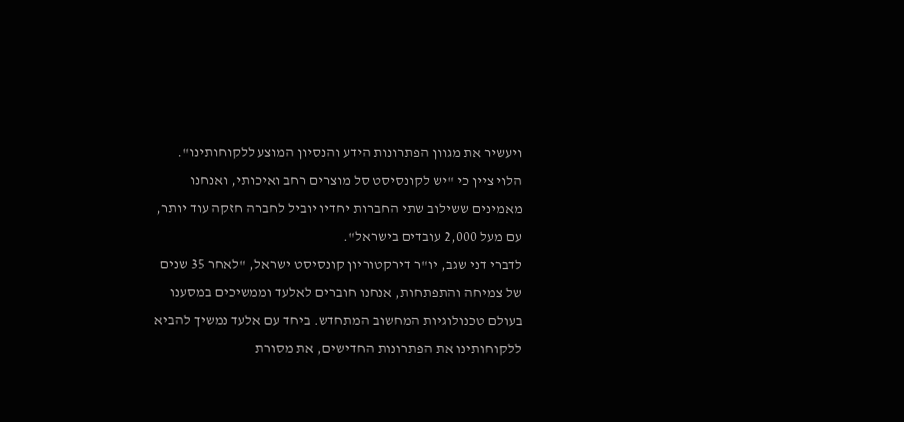ויעשיר את מגוון הפתרונות הידע והנסיון המוצע ללקוחותינו".
הלוי ציין כי "יש לקונסיסט סל מוצרים רחב ואיכותי, ואנחנו מאמינים ששילוב שתי החברות יחדיו יוביל לחברה חזקה עוד יותר, עם מעל 2,000 עובדים בישראל".
לדברי דני שגב, יו"ר דירקטוריון קונסיסט ישראל, "לאחר 35 שנים של צמיחה והתפתחות, אנחנו חוברים לאלעד וממשיכים במסענו בעולם טכנולוגיות המחשוב המתחדש. ביחד עם אלעד נמשיך להביא ללקוחותינו את הפתרונות החדישים, את מסורת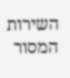השירות המסור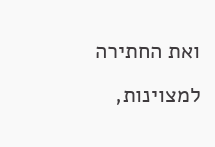ואת החתירה למצוינות,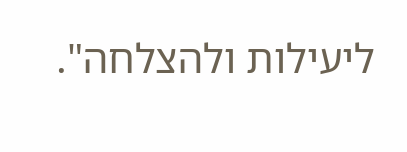ליעילות ולהצלחה".